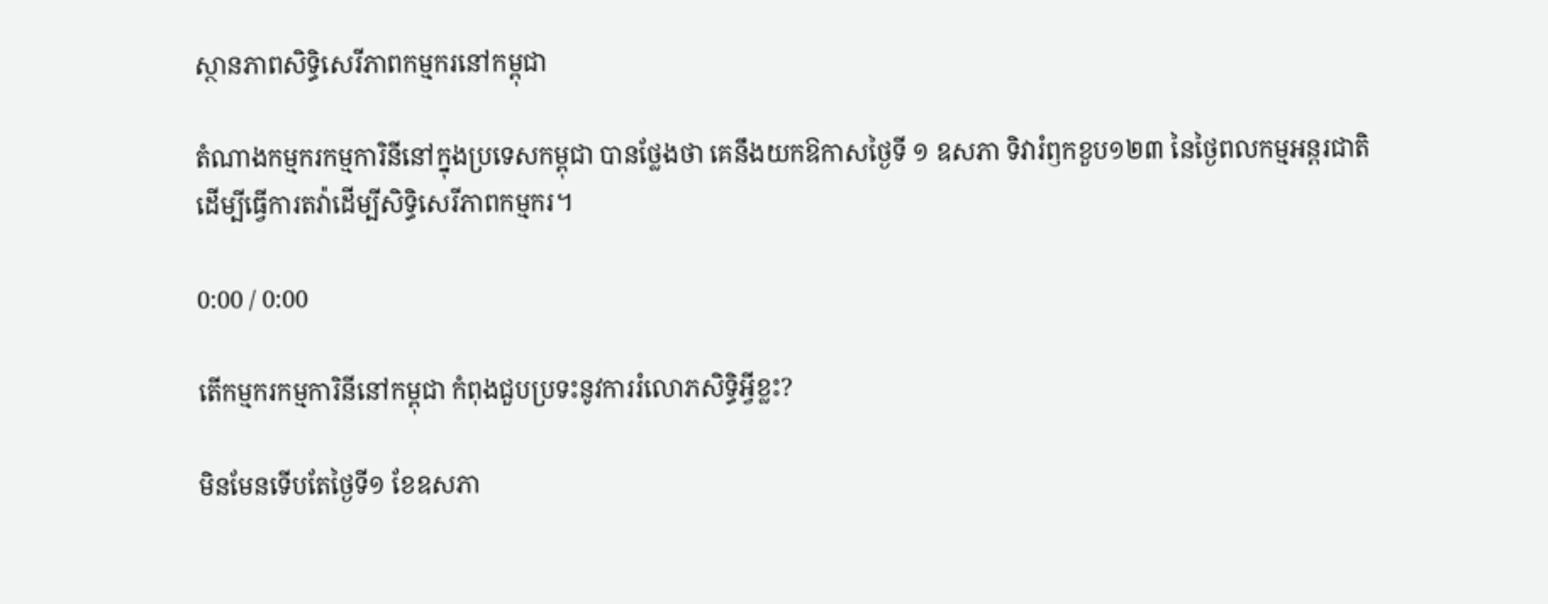ស្ថានភាពសិទ្ធិសេរីភាពកម្មករនៅកម្ពុជា

តំណាងកម្មករកម្មការិនីនៅក្នុងប្រទេសកម្ពុជា បានថ្លែងថា គេនឹងយកឱកាសថ្ងៃទី ១ ឧសភា ទិវារំឭកខួប១២៣ នៃថ្ងៃពលកម្មអន្តរជាតិ ដើម្បីធ្វើការតវ៉ាដើម្បីសិទ្ធិសេរីភាពកម្មករ។

0:00 / 0:00

តើកម្មករកម្មការិនីនៅកម្ពុជា កំពុងជួបប្រទះនូវការរំលោភសិទ្ធិអ្វីខ្លះ?

មិនមែនទើបតែថ្ងៃទី១ ខែឧសភា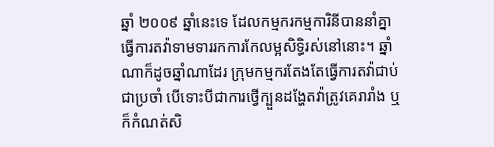ឆ្នាំ ២០០៩ ឆ្នាំនេះទេ ដែលកម្មករកម្មការិនីបាននាំគ្នាធ្វើការតវ៉ាទាមទាររកការកែលម្អសិទ្ធិរស់នៅនោះ។ ឆ្នាំណាក៏ដូចឆ្នាំណាដែរ ក្រុមកម្មករតែងតែធ្វើការតវ៉ាជាប់ជាប្រចាំ បើទោះបីជាការថ្វើក្បួនដង្ហែតវ៉ាត្រូវគេរារាំង ឬក៏កំណត់សិ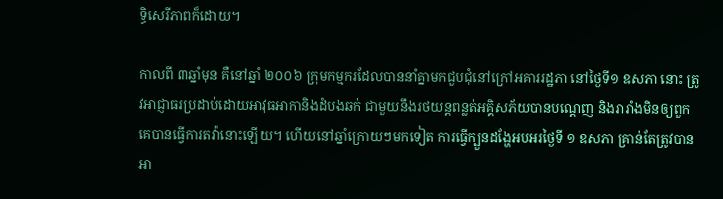ទ្ធិសេរីភាពក៏ដោយ។

កាលពី ៣ឆ្នាំមុន គឺនៅឆ្នាំ ២០០៦ ក្រុមកម្មករដែលបាននាំគ្នាមកជួបជុំនៅក្រៅអគាររដ្ឋភា នៅថ្ងៃទី១ ឧសភា នោះ ត្រូវអាជ្ញាធរប្រដាប់ដោយអាវុធអាកានិងដំបងឆក់ ជាមួយនឹងរថយន្តពន្លត់អគ្គិសភ័យបានបណ្ដេញ និងរារាំងមិនឲ្យពួកគេបានធ្វើការតវ៉ានោះឡើយ។ ហើយនៅឆ្នាំក្រោយៗមកទៀត ការធ្វើក្បួនដង្ហែអបអរថ្ងៃទី ១ ឧសភា គ្រាន់តែត្រូវបានអា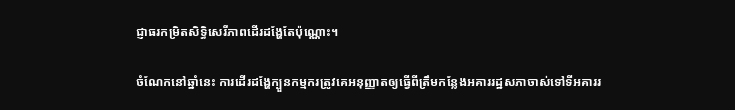ជ្ញាធរកម្រិតសិទ្ធិសេរីភាពដើរដង្ហែតែប៉ុណ្ណោះ។

ចំណែកនៅឆ្នាំនេះ ការដើរដង្ហែក្បួនកម្មករត្រូវគេអនុញ្ញាតឲ្យធ្វើពីត្រឹមកន្លែងអគាររដ្ឋសភាចាស់ទៅទីអគាររ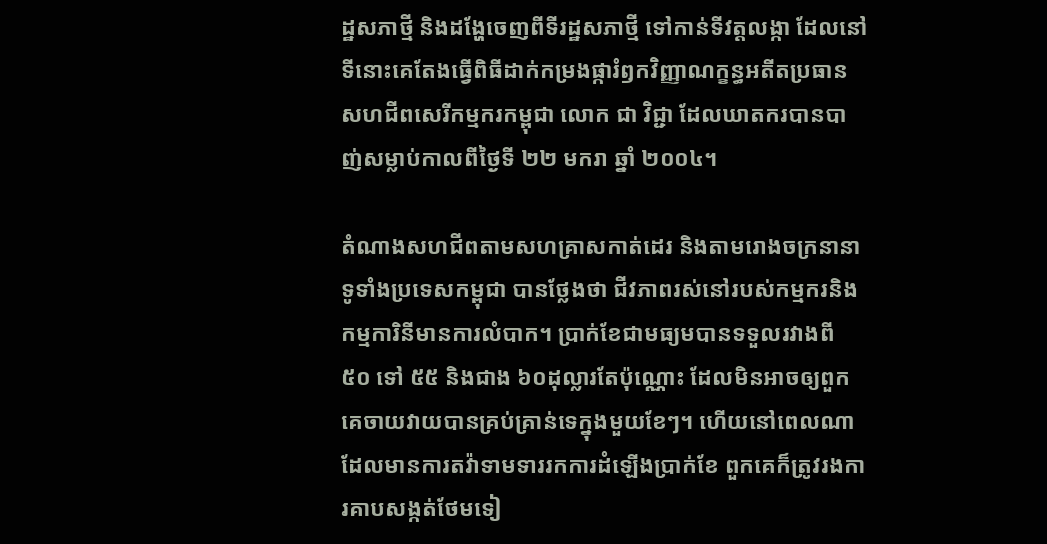ដ្ឋសភាថ្មី និងដង្ហែចេញពីទីរដ្ឋសភាថ្មី ទៅកាន់ទីវត្តលង្កា ដែលនៅទីនោះគេតែងធ្វើពិធីដាក់កម្រងផ្ការំឭកវិញ្ញាណក្ខន្ធអតីតប្រធានសហជីពសេរីកម្មករកម្ពុជា លោក ជា វិជ្ជា ដែលឃាតករបានបាញ់សម្លាប់កាលពីថ្ងៃទី ២២ មករា ឆ្នាំ ២០០៤។

តំណាងសហជីពតាមសហគ្រាសកាត់ដេរ និងតាមរោងចក្រនានាទូទាំងប្រទេសកម្ពុជា បានថ្លែងថា ជីវភាពរស់នៅរបស់កម្មករនិងកម្មការិនីមានការលំបាក។ ប្រាក់ខែជាមធ្យមបានទទួលរវាងពី ៥០ ទៅ ៥៥ និងជាង ៦០ដុល្លារតែប៉ុណ្ណោះ ដែលមិនអាចឲ្យពួកគេចាយវាយបានគ្រប់គ្រាន់ទេក្នុងមួយខែៗ។ ហើយនៅពេលណាដែលមានការតវ៉ាទាមទាររកការដំឡើងប្រាក់ខែ ពួកគេក៏ត្រូវរងការគាបសង្កត់ថែមទៀ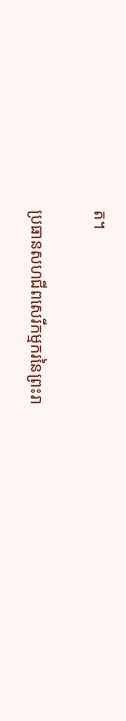ត។

ប្រធានសហជីពសេរីកម្មករនៃព្រះរា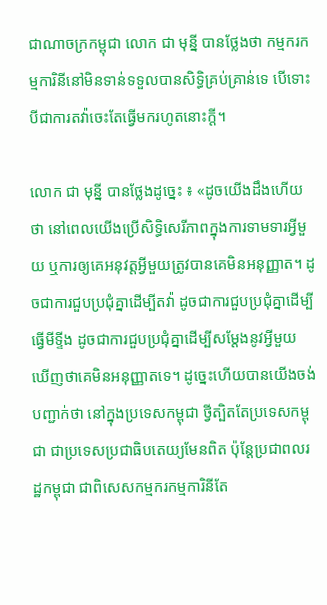ជាណាចក្រកម្ពុជា លោក ជា មុន្នី បានថ្លែងថា កម្មករកម្មការិនីនៅមិនទាន់ទទួលបានសិទ្ធិគ្រប់គ្រាន់ទេ បើទោះបីជាការតវ៉ាចេះតែធ្វើមករហូតនោះក្ដី។

លោក ជា មុន្នី បានថ្លែងដូច្នេះ ៖ «ដូចយើងដឹងហើយថា នៅពេលយើងប្រើសិទ្ធិសេរីភាពក្នុងការទាមទារអ្វីមួយ ឬការឲ្យគេអនុវត្តអ្វីមួយត្រូវបានគេមិនអនុញ្ញាត។ ដូចជាការជួបប្រជុំគ្នាដើម្បីតវ៉ា ដូចជាការជួបប្រជុំគ្នាដើម្បីធ្វើមីទ្ទីង ដូចជាការជួបប្រជុំគ្នាដើម្បីសម្ដែងនូវអ្វីមួយ ឃើញថាគេមិនអនុញ្ញាតទេ។ ដូច្នេះហើយបានយើងចង់បញ្ជាក់ថា នៅក្នុងប្រទេសកម្ពុជា ថ្វីត្បិតតែប្រទេសកម្ពុជា ជាប្រទេសប្រជាធិបតេយ្យមែនពិត ប៉ុន្តែប្រជាពលរដ្ឋកម្ពុជា ជាពិសេសកម្មករកម្មការិនីតែ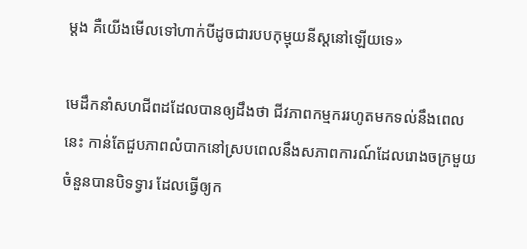ម្ដង គឺយើងមើលទៅហាក់បីដូចជារបបកុម្មុយនីស្តនៅឡើយទេ»

មេដឹកនាំសហជីពដដែលបានឲ្យដឹងថា ជីវភាពកម្មកររហូតមកទល់នឹងពេលនេះ កាន់តែជួបភាពលំបាកនៅស្របពេលនឹងសភាពការណ៍ដែលរោងចក្រមួយចំនួនបានបិទទ្វារ ដែលធ្វើឲ្យក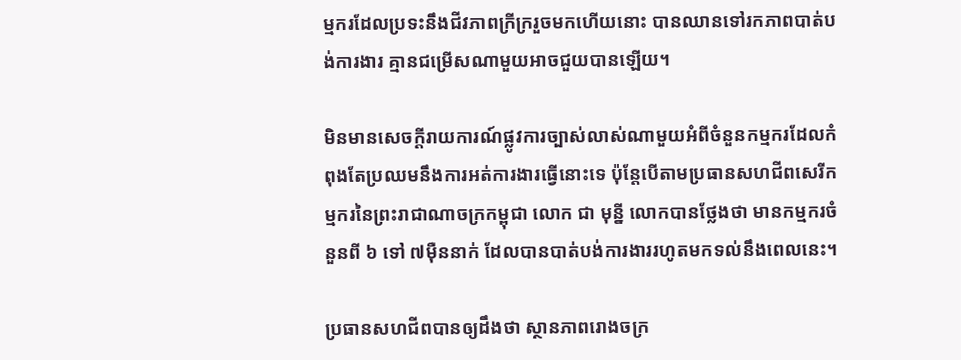ម្មករដែលប្រទះនឹងជីវភាពក្រីក្ររួចមកហើយនោះ បានឈានទៅរកភាពបាត់បង់ការងារ គ្មានជម្រើសណាមួយអាចជួយបានឡើយ។

មិនមានសេចក្ដីរាយការណ៍ផ្លូវការច្បាស់លាស់ណាមួយអំពីចំនួនកម្មករដែលកំពុងតែប្រឈមនឹងការអត់ការងារធ្វើនោះទេ ប៉ុន្តែបើតាមប្រធានសហជីពសេរីកម្មករនៃព្រះរាជាណាចក្រកម្ពុជា លោក ជា មុន្នី លោកបានថ្លែងថា មានកម្មករចំនួនពី ៦ ទៅ ៧ម៉ឺននាក់ ដែលបានបាត់បង់ការងាររហូតមកទល់នឹងពេលនេះ។

ប្រធានសហជីពបានឲ្យដឹងថា ស្ថានភាពរោងចក្រ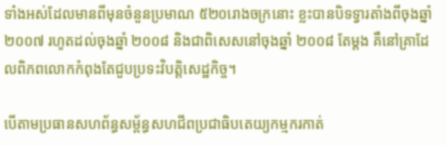ទាំងអស់ដែលមានពីមុនចំនួនប្រមាណ ៥២០រោងចក្រនោះ ខ្លះបានបិទទ្វារតាំងពីចុងឆ្នាំ ២០០៧ រហូតដល់ចុងឆ្នាំ ២០០៨ និងជាពិសេសនៅចុងឆ្នាំ ២០០៨ តែម្ដង គឺនៅគ្រាដែលពិភពលោកកំពុងតែជួបប្រទះវិបត្តិសេដ្ឋកិច្ច។

បើតាមប្រធានសហព័ន្ធសម្ព័ន្ធសហជីពប្រជាធិបតេយ្យកម្មករកាត់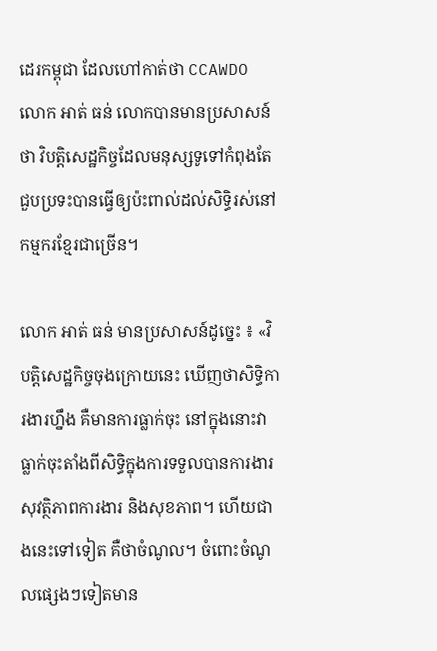ដេរកម្ពុជា ដែលហៅកាត់ថា CCAWDO លោក អាត់ ធន់ លោកបានមានប្រសាសន៍ថា វិបត្តិសេដ្ឋកិច្ចដែលមនុស្សទូទៅកំពុងតែជួបប្រទះបានធ្វើឲ្យប៉ះពាល់ដល់សិទ្ធិរស់នៅកម្មករខ្មែរជាច្រើន។

លោក អាត់ ធន់ មានប្រសាសន៍ដូច្នេះ ៖ «វិបត្តិសេដ្ឋកិច្ចចុងក្រោយនេះ ឃើញថាសិទ្ធិការងារហ្នឹង គឺមានការធ្លាក់ចុះ នៅក្នុងនោះវាធ្លាក់ចុះតាំងពីសិទ្ធិក្នុងការទទួលបានការងារ សុវត្ថិភាពការងារ និងសុខភាព។ ហើយជាងនេះទៅទៀត គឺថាចំណូល។ ចំពោះចំណូលផ្សេងៗទៀតមាន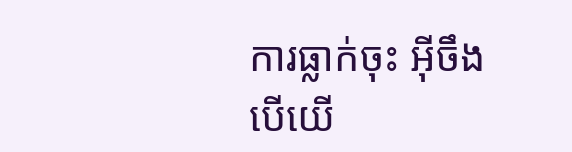ការធ្លាក់ចុះ អ៊ីចឹងបើយើ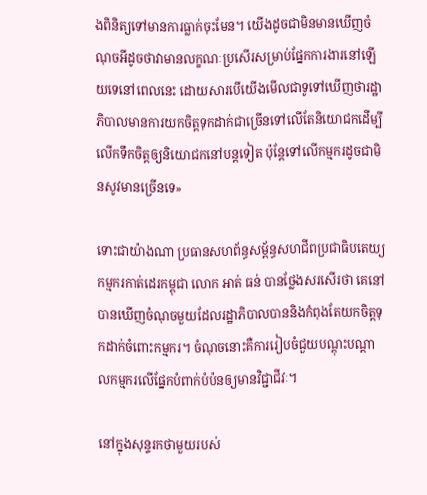ងពិនិត្យទៅមានការធ្លាក់ចុះមែន។ យើងដូចជាមិនមានឃើញចំណុចអីដូចថាវាមានលក្ខណៈប្រសើរសម្រាប់ផ្នែកការងារនៅឡើយទេនៅពេលនេះ ដោយសារបើយើងមើលជាទូទៅឃើញថារដ្ឋាភិបាលមានការយកចិត្តទុកដាក់ជាច្រើនទៅលើតែនិយោជកដើម្បីលើកទឹកចិត្តឲ្យនិយោជកនៅបន្តទៀត ប៉ុន្តែទៅលើកម្មករដូចជាមិនសូវមានច្រើនទេ»

ទោះជាយ៉ាងណា ប្រធានសហព័ន្ធសម្ព័ន្ធសហជីពប្រជាធិបតេយ្យកម្មករកាត់ដេរកម្ពុជា លោក អាត់ ធន់ បានថ្លែងសរសើរថា គេនៅបានឃើញចំណុចមួយដែលរដ្ឋាភិបាលបាននិងកំពុងតែយកចិត្តទុកដាក់ចំពោះកម្មករ។ ចំណុចនោះគឺការរៀបចំជួយបណ្ដុះបណ្ដាលកម្មករលើផ្នែកបំពាក់បំប៉នឲ្យមានវិជ្ជាជីវៈ។

នៅក្នុងសុន្ទរកថាមួយរបស់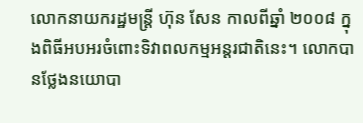លោកនាយករដ្ឋមន្រ្តី ហ៊ុន សែន កាលពីឆ្នាំ ២០០៨ ក្នុងពិធីអបអរចំពោះទិវាពលកម្មអន្តរជាតិនេះ។ លោកបានថ្លែងនយោបា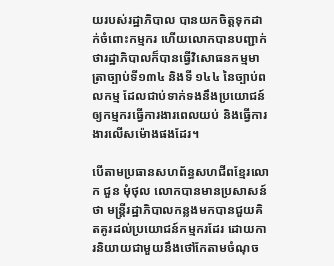យរបស់រដ្ឋាភិបាល បានយកចិត្តទុកដាក់ចំពោះកម្មករ ហើយលោកបានបញ្ជាក់ថារដ្ឋាភិបាលក៏បានធ្វើវិសោធនកម្មមាត្រាច្បាប់ទី១៣៤ និងទី ១៤៤ នៃច្បាប់ពលកម្ម ដែលជាប់ទាក់ទងនឹងប្រយោជន៍ឲ្យកម្មករធ្វើការងារពេលយប់ និងធ្វើការងារលើសម៉ោងផងដែរ។

បើតាមប្រធានសហព័ន្ធសហជីពខ្មែរលោក ជួន មុំថុល លោកបានមានប្រសាសន៍ថា មន្រ្តីរដ្ឋាភិបាលកន្លងមកបានជួយគិតគូរដល់ប្រយោជន៍កម្មករដែរ ដោយការនិយាយជាមួយនឹងថៅកែតាមចំណុច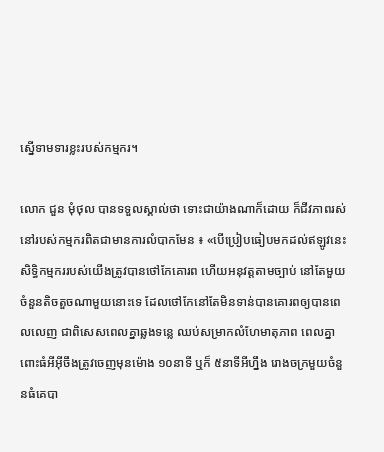ស្នើទាមទារខ្លះរបស់កម្មករ។

លោក ជួន មុំថុល បានទទួលស្គាល់ថា ទោះជាយ៉ាងណាក៏ដោយ ក៏ជីវភាពរស់នៅរបស់កម្មករពិតជាមានការលំបាកមែន ៖ «បើប្រៀបធៀបមកដល់ឥឡូវនេះ សិទ្ធិកម្មកររបស់យើងត្រូវបានថៅកែគោរព ហើយអនុវត្តតាមច្បាប់ នៅតែមួយចំនួនតិចតួចណាមួយនោះទេ ដែលថៅកែនៅតែមិនទាន់បានគោរពឲ្យបានពេលលេញ ជាពិសេសពេលគ្នាឆ្លងទន្លេ ឈប់សម្រាកលំហែមាតុភាព ពេលគ្នាពោះធំអីអ៊ីចឹងត្រូវចេញមុនម៉ោង ១០នាទី ឬក៏ ៥នាទីអីហ្នឹង រោងចក្រមួយចំនួនធំគេបា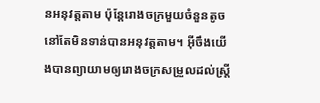នអនុវត្តតាម ប៉ុន្តែរោងចក្រមួយចំនួនតូចនៅតែមិនទាន់បានអនុវត្តតាម។ អ៊ីចឹងយើងបានព្យាយាមឲ្យរោងចក្រសម្រួលដល់ស្ត្រី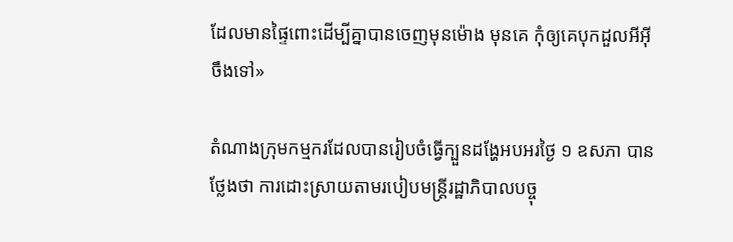ដែលមានផ្ទៃពោះដើម្បីគ្នាបានចេញមុនម៉ោង មុនគេ កុំឲ្យគេបុកដួលអីអ៊ីចឹងទៅ»

តំណាងក្រុមកម្មករដែលបានរៀបចំធ្វើក្បួនដង្ហែអបអរថ្ងៃ ១ ឧសភា បានថ្លែងថា ការដោះស្រាយតាមរបៀបមន្រ្តីរដ្ឋាភិបាលបច្ចុ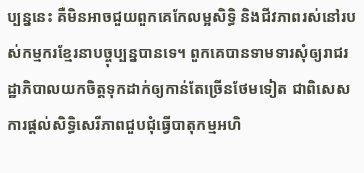ប្បន្ននេះ គឺមិនអាចជួយពួកគេកែលម្អសិទ្ធិ និងជីវភាពរស់នៅរបស់កម្មករខ្មែរនាបច្ចុប្បន្នបានទេ។ ពួកគេបានទាមទារសុំឲ្យរាជរដ្ឋាភិបាលយកចិត្តទុកដាក់ឲ្យកាន់តែច្រើនថែមទៀត ជាពិសេសការផ្ដល់សិទ្ធិសេរីភាពជួបជុំធ្វើបាតុកម្មអហិ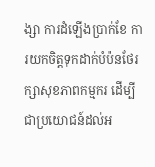ង្សា ការដំឡើងប្រាក់ខែ ការយកចិត្តទុកដាក់បំប៉នថែរក្សាសុខភាពកម្មករ ដើម្បីជាប្រយោជន៍ដល់អ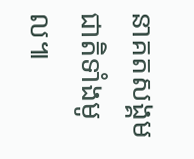នាគតសង្គមជាតិទាំងមូល៕